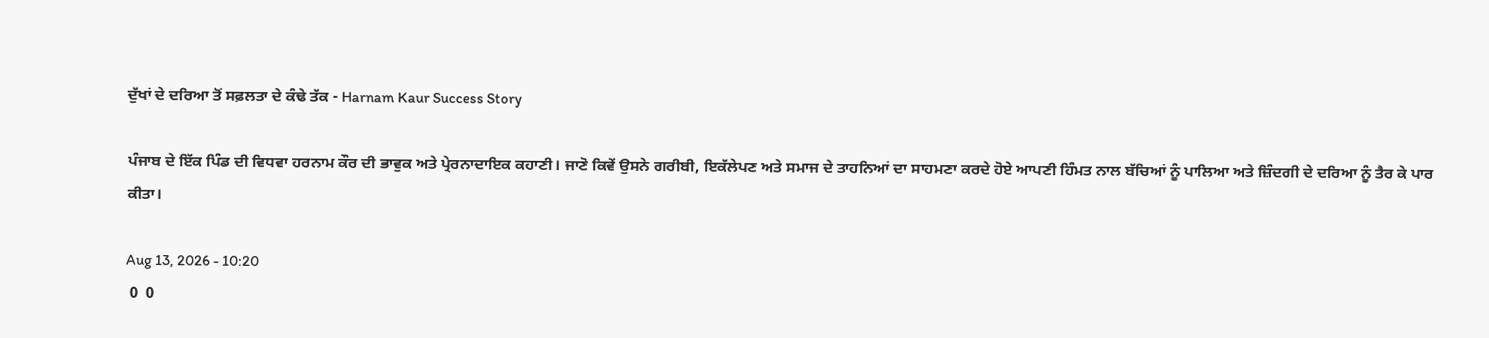ਦੁੱਖਾਂ ਦੇ ਦਰਿਆ ਤੋਂ ਸਫ਼ਲਤਾ ਦੇ ਕੰਢੇ ਤੱਕ - Harnam Kaur Success Story

ਪੰਜਾਬ ਦੇ ਇੱਕ ਪਿੰਡ ਦੀ ਵਿਧਵਾ ਹਰਨਾਮ ਕੌਰ ਦੀ ਭਾਵੁਕ ਅਤੇ ਪ੍ਰੇਰਨਾਦਾਇਕ ਕਹਾਣੀ। ਜਾਣੋ ਕਿਵੇਂ ਉਸਨੇ ਗਰੀਬੀ, ਇਕੱਲੇਪਣ ਅਤੇ ਸਮਾਜ ਦੇ ਤਾਹਨਿਆਂ ਦਾ ਸਾਹਮਣਾ ਕਰਦੇ ਹੋਏ ਆਪਣੀ ਹਿੰਮਤ ਨਾਲ ਬੱਚਿਆਂ ਨੂੰ ਪਾਲਿਆ ਅਤੇ ਜ਼ਿੰਦਗੀ ਦੇ ਦਰਿਆ ਨੂੰ ਤੈਰ ਕੇ ਪਾਰ ਕੀਤਾ।

Aug 13, 2026 - 10:20
 0  0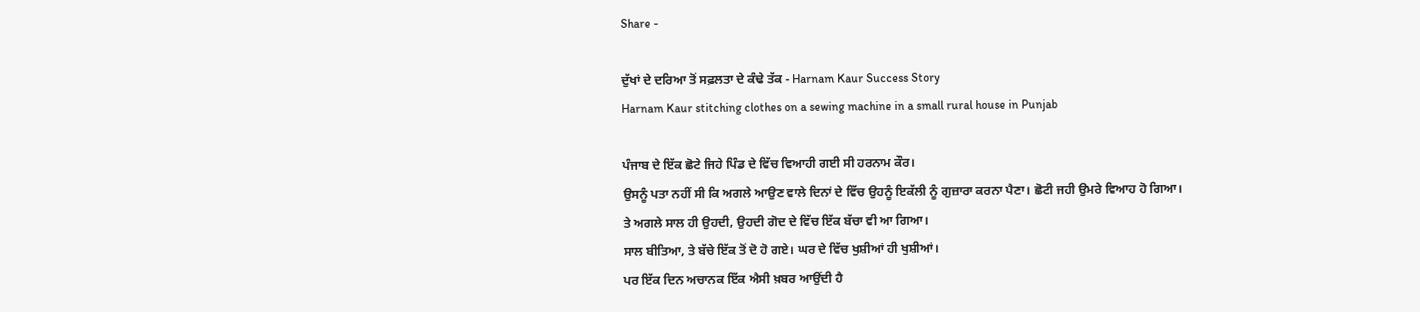Share -

ਦੁੱਖਾਂ ਦੇ ਦਰਿਆ ਤੋਂ ਸਫ਼ਲਤਾ ਦੇ ਕੰਢੇ ਤੱਕ - Harnam Kaur Success Story
Harnam Kaur stitching clothes on a sewing machine in a small rural house in Punjab

ਪੰਜਾਬ ਦੇ ਇੱਕ ਛੋਟੇ ਜਿਹੇ ਪਿੰਡ ਦੇ ਵਿੱਚ ਵਿਆਹੀ ਗਈ ਸੀ ਹਰਨਾਮ ਕੌਰ।
ਉਸਨੂੰ ਪਤਾ ਨਹੀਂ ਸੀ ਕਿ ਅਗਲੇ ਆਉਣ ਵਾਲੇ ਦਿਨਾਂ ਦੇ ਵਿੱਚ ਉਹਨੂੰ ਇਕੱਲੀ ਨੂੰ ਗੁਜ਼ਾਰਾ ਕਰਨਾ ਪੈਣਾ। ਛੋਟੀ ਜਹੀ ਉਮਰੇ ਵਿਆਹ ਹੋ ਗਿਆ।
ਤੇ ਅਗਲੇ ਸਾਲ ਹੀ ਉਹਦੀ, ਉਹਦੀ ਗੋਦ ਦੇ ਵਿੱਚ ਇੱਕ ਬੱਚਾ ਵੀ ਆ ਗਿਆ।
ਸਾਲ ਬੀਤਿਆ, ਤੇ ਬੱਚੇ ਇੱਕ ਤੋਂ ਦੋ ਹੋ ਗਏ। ਘਰ ਦੇ ਵਿੱਚ ਖੁਸ਼ੀਆਂ ਹੀ ਖੁਸ਼ੀਆਂ।
ਪਰ ਇੱਕ ਦਿਨ ਅਚਾਨਕ ਇੱਕ ਐਸੀ ਖ਼ਬਰ ਆਉਂਦੀ ਹੈ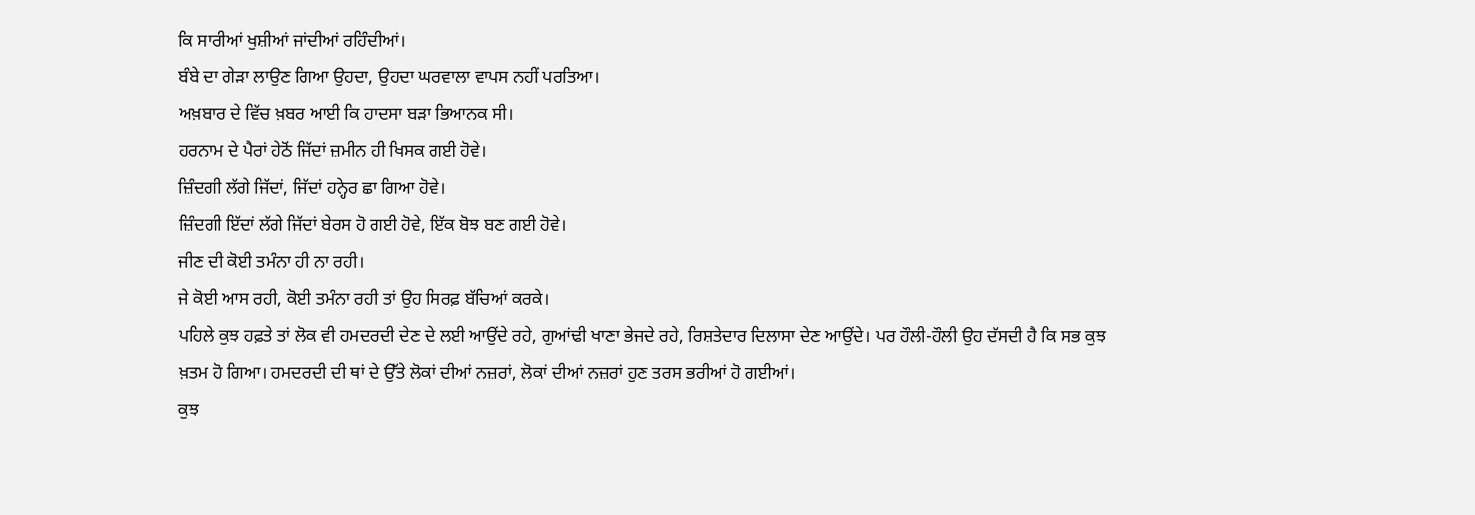ਕਿ ਸਾਰੀਆਂ ਖੁਸ਼ੀਆਂ ਜਾਂਦੀਆਂ ਰਹਿੰਦੀਆਂ।
ਬੰਬੇ ਦਾ ਗੇੜਾ ਲਾਉਣ ਗਿਆ ਉਹਦਾ, ਉਹਦਾ ਘਰਵਾਲਾ ਵਾਪਸ ਨਹੀਂ ਪਰਤਿਆ।
ਅਖ਼ਬਾਰ ਦੇ ਵਿੱਚ ਖ਼ਬਰ ਆਈ ਕਿ ਹਾਦਸਾ ਬੜਾ ਭਿਆਨਕ ਸੀ।
ਹਰਨਾਮ ਦੇ ਪੈਰਾਂ ਹੇਠੋਂ ਜਿੱਦਾਂ ਜ਼ਮੀਨ ਹੀ ਖਿਸਕ ਗਈ ਹੋਵੇ।
ਜ਼ਿੰਦਗੀ ਲੱਗੇ ਜਿੱਦਾਂ, ਜਿੱਦਾਂ ਹਨ੍ਹੇਰ ਛਾ ਗਿਆ ਹੋਵੇ।
ਜ਼ਿੰਦਗੀ ਇੱਦਾਂ ਲੱਗੇ ਜਿੱਦਾਂ ਬੇਰਸ ਹੋ ਗਈ ਹੋਵੇ, ਇੱਕ ਬੋਝ ਬਣ ਗਈ ਹੋਵੇ।
ਜੀਣ ਦੀ ਕੋਈ ਤਮੰਨਾ ਹੀ ਨਾ ਰਹੀ।
ਜੇ ਕੋਈ ਆਸ ਰਹੀ, ਕੋਈ ਤਮੰਨਾ ਰਹੀ ਤਾਂ ਉਹ ਸਿਰਫ਼ ਬੱਚਿਆਂ ਕਰਕੇ।
ਪਹਿਲੇ ਕੁਝ ਹਫ਼ਤੇ ਤਾਂ ਲੋਕ ਵੀ ਹਮਦਰਦੀ ਦੇਣ ਦੇ ਲਈ ਆਉਂਦੇ ਰਹੇ, ਗੁਆਂਢੀ ਖਾਣਾ ਭੇਜਦੇ ਰਹੇ, ਰਿਸ਼ਤੇਦਾਰ ਦਿਲਾਸਾ ਦੇਣ ਆਉਂਦੇ। ਪਰ ਹੌਲੀ-ਹੌਲੀ ਉਹ ਦੱਸਦੀ ਹੈ ਕਿ ਸਭ ਕੁਝ ਖ਼ਤਮ ਹੋ ਗਿਆ। ਹਮਦਰਦੀ ਦੀ ਥਾਂ ਦੇ ਉੱਤੇ ਲੋਕਾਂ ਦੀਆਂ ਨਜ਼ਰਾਂ, ਲੋਕਾਂ ਦੀਆਂ ਨਜ਼ਰਾਂ ਹੁਣ ਤਰਸ ਭਰੀਆਂ ਹੋ ਗਈਆਂ।
ਕੁਝ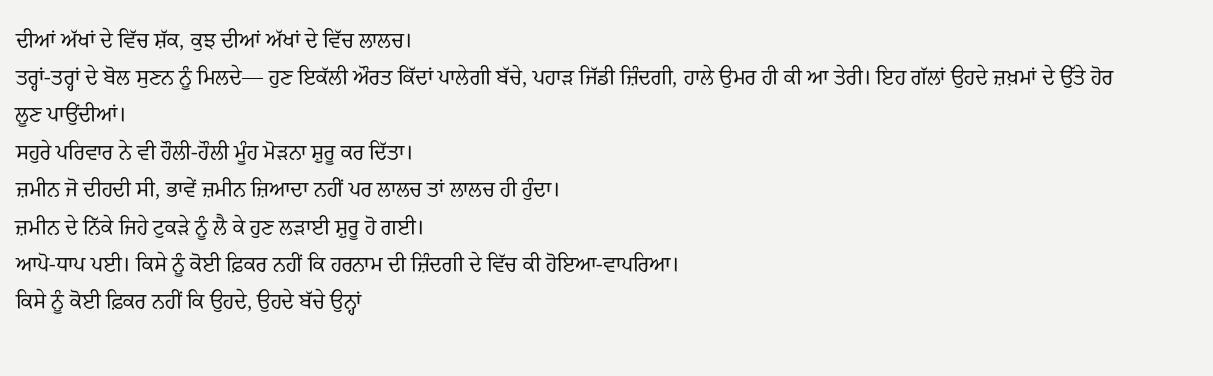ਦੀਆਂ ਅੱਖਾਂ ਦੇ ਵਿੱਚ ਸ਼ੱਕ, ਕੁਝ ਦੀਆਂ ਅੱਖਾਂ ਦੇ ਵਿੱਚ ਲਾਲਚ।
ਤਰ੍ਹਾਂ-ਤਰ੍ਹਾਂ ਦੇ ਬੋਲ ਸੁਣਨ ਨੂੰ ਮਿਲਦੇ— ਹੁਣ ਇਕੱਲੀ ਔਰਤ ਕਿੱਦਾਂ ਪਾਲੇਗੀ ਬੱਚੇ, ਪਹਾੜ ਜਿੱਡੀ ਜ਼ਿੰਦਗੀ, ਹਾਲੇ ਉਮਰ ਹੀ ਕੀ ਆ ਤੇਰੀ। ਇਹ ਗੱਲਾਂ ਉਹਦੇ ਜ਼ਖ਼ਮਾਂ ਦੇ ਉੱਤੇ ਹੋਰ ਲੂਣ ਪਾਉਂਦੀਆਂ।
ਸਹੁਰੇ ਪਰਿਵਾਰ ਨੇ ਵੀ ਹੌਲੀ-ਹੌਲੀ ਮੂੰਹ ਮੋੜਨਾ ਸ਼ੁਰੂ ਕਰ ਦਿੱਤਾ।
ਜ਼ਮੀਨ ਜੋ ਦੀਹਦੀ ਸੀ, ਭਾਵੇਂ ਜ਼ਮੀਨ ਜ਼ਿਆਦਾ ਨਹੀਂ ਪਰ ਲਾਲਚ ਤਾਂ ਲਾਲਚ ਹੀ ਹੁੰਦਾ।
ਜ਼ਮੀਨ ਦੇ ਨਿੱਕੇ ਜਿਹੇ ਟੁਕੜੇ ਨੂੰ ਲੈ ਕੇ ਹੁਣ ਲੜਾਈ ਸ਼ੁਰੂ ਹੋ ਗਈ।
ਆਪੋ-ਧਾਪ ਪਈ। ਕਿਸੇ ਨੂੰ ਕੋਈ ਫ਼ਿਕਰ ਨਹੀਂ ਕਿ ਹਰਨਾਮ ਦੀ ਜ਼ਿੰਦਗੀ ਦੇ ਵਿੱਚ ਕੀ ਹੋਇਆ-ਵਾਪਰਿਆ।
ਕਿਸੇ ਨੂੰ ਕੋਈ ਫ਼ਿਕਰ ਨਹੀਂ ਕਿ ਉਹਦੇ, ਉਹਦੇ ਬੱਚੇ ਉਨ੍ਹਾਂ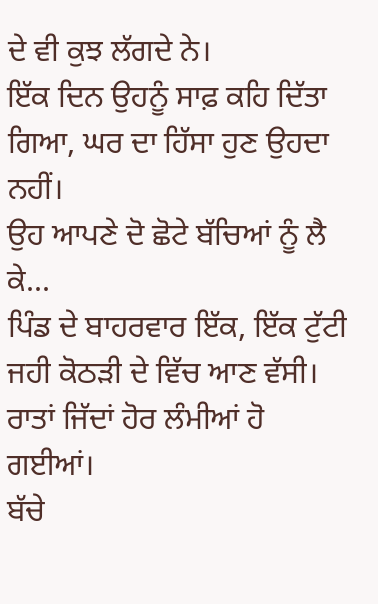ਦੇ ਵੀ ਕੁਝ ਲੱਗਦੇ ਨੇ।
ਇੱਕ ਦਿਨ ਉਹਨੂੰ ਸਾਫ਼ ਕਹਿ ਦਿੱਤਾ ਗਿਆ, ਘਰ ਦਾ ਹਿੱਸਾ ਹੁਣ ਉਹਦਾ ਨਹੀਂ।
ਉਹ ਆਪਣੇ ਦੋ ਛੋਟੇ ਬੱਚਿਆਂ ਨੂੰ ਲੈ ਕੇ...
ਪਿੰਡ ਦੇ ਬਾਹਰਵਾਰ ਇੱਕ, ਇੱਕ ਟੁੱਟੀ ਜਹੀ ਕੋਠੜੀ ਦੇ ਵਿੱਚ ਆਣ ਵੱਸੀ।
ਰਾਤਾਂ ਜਿੱਦਾਂ ਹੋਰ ਲੰਮੀਆਂ ਹੋ ਗਈਆਂ।
ਬੱਚੇ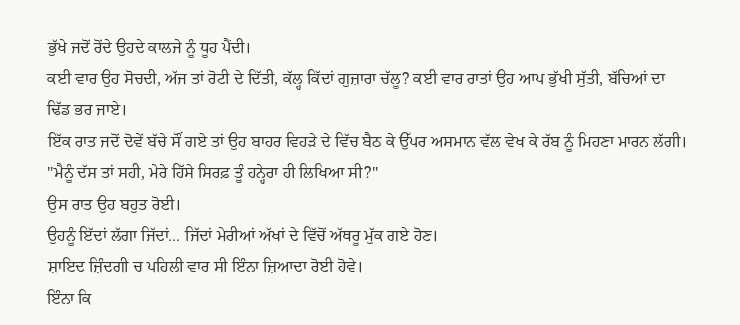ਭੁੱਖੇ ਜਦੋਂ ਰੋਂਦੇ ਉਹਦੇ ਕਾਲਜੇ ਨੂੰ ਧੂਹ ਪੈਂਦੀ।
ਕਈ ਵਾਰ ਉਹ ਸੋਚਦੀ, ਅੱਜ ਤਾਂ ਰੋਟੀ ਦੇ ਦਿੱਤੀ, ਕੱਲ੍ਹ ਕਿੱਦਾਂ ਗੁਜ਼ਾਰਾ ਚੱਲੂ? ਕਈ ਵਾਰ ਰਾਤਾਂ ਉਹ ਆਪ ਭੁੱਖੀ ਸੁੱਤੀ, ਬੱਚਿਆਂ ਦਾ ਢਿੱਡ ਭਰ ਜਾਏ।
ਇੱਕ ਰਾਤ ਜਦੋਂ ਦੋਵੇਂ ਬੱਚੇ ਸੌਂ ਗਏ ਤਾਂ ਉਹ ਬਾਹਰ ਵਿਹੜੇ ਦੇ ਵਿੱਚ ਬੈਠ ਕੇ ਉੱਪਰ ਅਸਮਾਨ ਵੱਲ ਵੇਖ ਕੇ ਰੱਬ ਨੂੰ ਮਿਹਣਾ ਮਾਰਨ ਲੱਗੀ।
"ਮੈਨੂੰ ਦੱਸ ਤਾਂ ਸਹੀ, ਮੇਰੇ ਹਿੱਸੇ ਸਿਰਫ਼ ਤੂੰ ਹਨ੍ਹੇਰਾ ਹੀ ਲਿਖਿਆ ਸੀ?"
ਉਸ ਰਾਤ ਉਹ ਬਹੁਤ ਰੋਈ।
ਉਹਨੂੰ ਇੱਦਾਂ ਲੱਗਾ ਜਿੱਦਾਂ... ਜਿੱਦਾਂ ਮੇਰੀਆਂ ਅੱਖਾਂ ਦੇ ਵਿੱਚੋਂ ਅੱਥਰੂ ਮੁੱਕ ਗਏ ਹੋਣ।
ਸ਼ਾਇਦ ਜ਼ਿੰਦਗੀ ਚ ਪਹਿਲੀ ਵਾਰ ਸੀ ਇੰਨਾ ਜ਼ਿਆਦਾ ਰੋਈ ਹੋਵੇ।
ਇੰਨਾ ਕਿ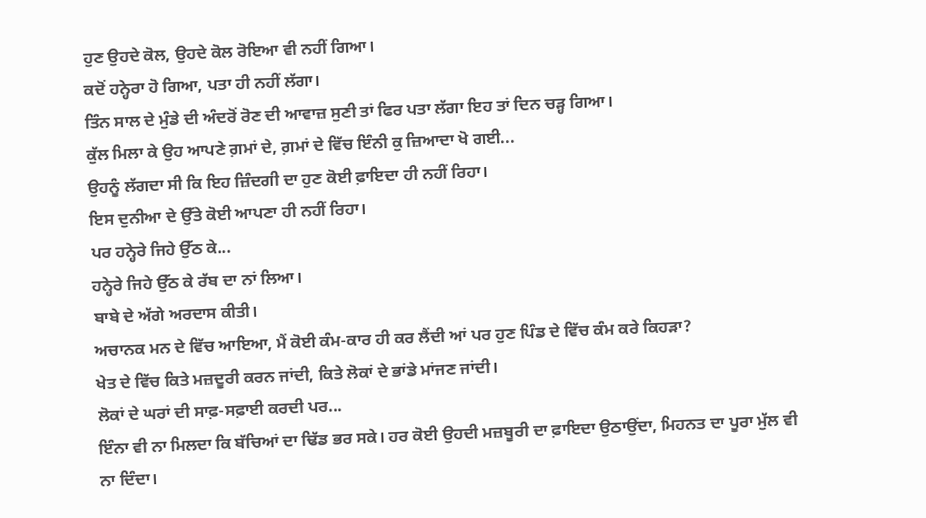ਹੁਣ ਉਹਦੇ ਕੋਲ, ਉਹਦੇ ਕੋਲ ਰੋਇਆ ਵੀ ਨਹੀਂ ਗਿਆ।
ਕਦੋਂ ਹਨ੍ਹੇਰਾ ਹੋ ਗਿਆ, ਪਤਾ ਹੀ ਨਹੀਂ ਲੱਗਾ।
ਤਿੰਨ ਸਾਲ ਦੇ ਮੁੰਡੇ ਦੀ ਅੰਦਰੋਂ ਰੋਣ ਦੀ ਆਵਾਜ਼ ਸੁਣੀ ਤਾਂ ਫਿਰ ਪਤਾ ਲੱਗਾ ਇਹ ਤਾਂ ਦਿਨ ਚੜ੍ਹ ਗਿਆ।
ਕੁੱਲ ਮਿਲਾ ਕੇ ਉਹ ਆਪਣੇ ਗ਼ਮਾਂ ਦੇ, ਗ਼ਮਾਂ ਦੇ ਵਿੱਚ ਇੰਨੀ ਕੁ ਜ਼ਿਆਦਾ ਖੋ ਗਈ...
ਉਹਨੂੰ ਲੱਗਦਾ ਸੀ ਕਿ ਇਹ ਜ਼ਿੰਦਗੀ ਦਾ ਹੁਣ ਕੋਈ ਫ਼ਾਇਦਾ ਹੀ ਨਹੀਂ ਰਿਹਾ।
ਇਸ ਦੁਨੀਆ ਦੇ ਉੱਤੇ ਕੋਈ ਆਪਣਾ ਹੀ ਨਹੀਂ ਰਿਹਾ।
ਪਰ ਹਨ੍ਹੇਰੇ ਜਿਹੇ ਉੱਠ ਕੇ...
ਹਨ੍ਹੇਰੇ ਜਿਹੇ ਉੱਠ ਕੇ ਰੱਬ ਦਾ ਨਾਂ ਲਿਆ।
ਬਾਬੇ ਦੇ ਅੱਗੇ ਅਰਦਾਸ ਕੀਤੀ।
ਅਚਾਨਕ ਮਨ ਦੇ ਵਿੱਚ ਆਇਆ, ਮੈਂ ਕੋਈ ਕੰਮ-ਕਾਰ ਹੀ ਕਰ ਲੈਂਦੀ ਆਂ ਪਰ ਹੁਣ ਪਿੰਡ ਦੇ ਵਿੱਚ ਕੰਮ ਕਰੇ ਕਿਹੜਾ?
ਖੇਤ ਦੇ ਵਿੱਚ ਕਿਤੇ ਮਜ਼ਦੂਰੀ ਕਰਨ ਜਾਂਦੀ, ਕਿਤੇ ਲੋਕਾਂ ਦੇ ਭਾਂਡੇ ਮਾਂਜਣ ਜਾਂਦੀ।
ਲੋਕਾਂ ਦੇ ਘਰਾਂ ਦੀ ਸਾਫ਼-ਸਫ਼ਾਈ ਕਰਦੀ ਪਰ...
ਇੰਨਾ ਵੀ ਨਾ ਮਿਲਦਾ ਕਿ ਬੱਚਿਆਂ ਦਾ ਢਿੱਡ ਭਰ ਸਕੇ। ਹਰ ਕੋਈ ਉਹਦੀ ਮਜ਼ਬੂਰੀ ਦਾ ਫ਼ਾਇਦਾ ਉਠਾਉਂਦਾ, ਮਿਹਨਤ ਦਾ ਪੂਰਾ ਮੁੱਲ ਵੀ ਨਾ ਦਿੰਦਾ।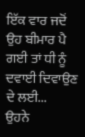ਇੱਕ ਵਾਰ ਜਦੋਂ ਉਹ ਬੀਮਾਰ ਪੈ ਗਈ ਤਾਂ ਧੀ ਨੂੰ ਦਵਾਈ ਦਿਵਾਉਣ ਦੇ ਲਈ...
ਉਹਨੇ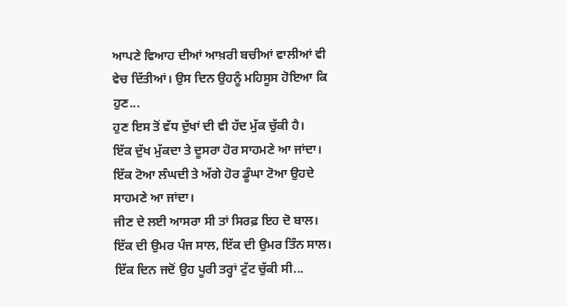ਆਪਣੇ ਵਿਆਹ ਦੀਆਂ ਆਖ਼ਰੀ ਬਚੀਆਂ ਵਾਲੀਆਂ ਵੀ ਵੇਚ ਦਿੱਤੀਆਂ। ਉਸ ਦਿਨ ਉਹਨੂੰ ਮਹਿਸੂਸ ਹੋਇਆ ਕਿ ਹੁਣ...
ਹੁਣ ਇਸ ਤੋਂ ਵੱਧ ਦੁੱਖਾਂ ਦੀ ਵੀ ਹੱਦ ਮੁੱਕ ਚੁੱਕੀ ਹੈ।
ਇੱਕ ਦੁੱਖ ਮੁੱਕਦਾ ਤੇ ਦੂਸਰਾ ਹੋਰ ਸਾਹਮਣੇ ਆ ਜਾਂਦਾ।
ਇੱਕ ਟੋਆ ਲੰਘਦੀ ਤੇ ਅੱਗੇ ਹੋਰ ਡੂੰਘਾ ਟੋਆ ਉਹਦੇ ਸਾਹਮਣੇ ਆ ਜਾਂਦਾ।
ਜੀਣ ਦੇ ਲਈ ਆਸਰਾ ਸੀ ਤਾਂ ਸਿਰਫ਼ ਇਹ ਦੋ ਬਾਲ।
ਇੱਕ ਦੀ ਉਮਰ ਪੰਜ ਸਾਲ, ਇੱਕ ਦੀ ਉਮਰ ਤਿੰਨ ਸਾਲ।
ਇੱਕ ਦਿਨ ਜਦੋਂ ਉਹ ਪੂਰੀ ਤਰ੍ਹਾਂ ਟੁੱਟ ਚੁੱਕੀ ਸੀ...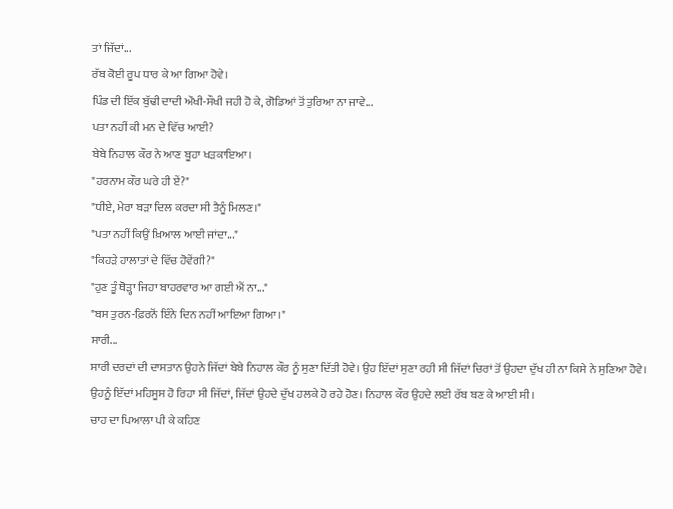ਤਾਂ ਜਿੱਦਾਂ...
ਰੱਬ ਕੋਈ ਰੂਪ ਧਾਰ ਕੇ ਆ ਗਿਆ ਹੋਵੇ।
ਪਿੰਡ ਦੀ ਇੱਕ ਬੁੱਢੀ ਦਾਦੀ ਔਖੀ-ਸੌਖੀ ਜਹੀ ਹੋ ਕੇ, ਗੋਡਿਆਂ ਤੋਂ ਤੁਰਿਆ ਨਾ ਜਾਵੇ...
ਪਤਾ ਨਹੀਂ ਕੀ ਮਨ ਦੇ ਵਿੱਚ ਆਈ?
ਬੇਬੇ ਨਿਹਾਲ ਕੌਰ ਨੇ ਆਣ ਬੂਹਾ ਖੜਕਾਇਆ।
"ਹਰਨਾਮ ਕੌਰ ਘਰੇ ਹੀ ਏਂ?"
"ਧੀਏ, ਮੇਰਾ ਬੜਾ ਦਿਲ ਕਰਦਾ ਸੀ ਤੈਨੂੰ ਮਿਲਣ।"
"ਪਤਾ ਨਹੀਂ ਕਿਉਂ ਖ਼ਿਆਲ ਆਈ ਜਾਂਦਾ..."
"ਕਿਹੜੇ ਹਾਲਾਤਾਂ ਦੇ ਵਿੱਚ ਹੋਵੇਂਗੀ?"
"ਹੁਣ ਤੂੰ ਥੋੜ੍ਹਾ ਜਿਹਾ ਬਾਹਰਵਾਰ ਆ ਗਈ ਐਂ ਨਾ..."
"ਬਸ ਤੁਰਨ-ਫ਼ਿਰਨੋਂ ਇੰਨੇ ਦਿਨ ਨਹੀਂ ਆਇਆ ਗਿਆ।"
ਸਾਰੀ...
ਸਾਰੀ ਦਰਦਾਂ ਦੀ ਦਾਸਤਾਨ ਉਹਨੇ ਜਿੱਦਾਂ ਬੇਬੇ ਨਿਹਾਲ ਕੌਰ ਨੂੰ ਸੁਣਾ ਦਿੱਤੀ ਹੋਵੇ। ਉਹ ਇੱਦਾਂ ਸੁਣਾ ਰਹੀ ਸੀ ਜਿੱਦਾਂ ਚਿਰਾਂ ਤੋਂ ਉਹਦਾ ਦੁੱਖ ਹੀ ਨਾ ਕਿਸੇ ਨੇ ਸੁਣਿਆ ਹੋਵੇ। ਉਹਨੂੰ ਇੱਦਾਂ ਮਹਿਸੂਸ ਹੋ ਰਿਹਾ ਸੀ ਜਿੱਦਾਂ, ਜਿੱਦਾਂ ਉਹਦੇ ਦੁੱਖ ਹਲਕੇ ਹੋ ਰਹੇ ਹੋਣ। ਨਿਹਾਲ ਕੌਰ ਉਹਦੇ ਲਈ ਰੱਬ ਬਣ ਕੇ ਆਈ ਸੀ।
ਚਾਹ ਦਾ ਪਿਆਲਾ ਪੀ ਕੇ ਕਹਿਣ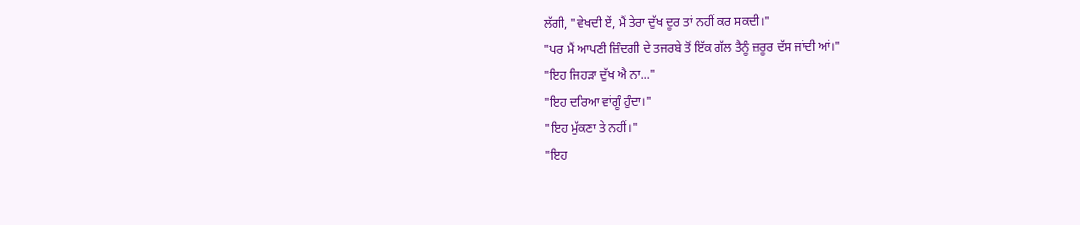ਲੱਗੀ, "ਵੇਖਦੀ ਏਂ, ਮੈਂ ਤੇਰਾ ਦੁੱਖ ਦੂਰ ਤਾਂ ਨਹੀਂ ਕਰ ਸਕਦੀ।"
"ਪਰ ਮੈਂ ਆਪਣੀ ਜ਼ਿੰਦਗੀ ਦੇ ਤਜਰਬੇ ਤੋਂ ਇੱਕ ਗੱਲ ਤੈਨੂੰ ਜ਼ਰੂਰ ਦੱਸ ਜਾਂਦੀ ਆਂ।"
"ਇਹ ਜਿਹੜਾ ਦੁੱਖ ਐ ਨਾ..."
"ਇਹ ਦਰਿਆ ਵਾਂਗੂੰ ਹੁੰਦਾ।"
"ਇਹ ਮੁੱਕਣਾ ਤੇ ਨਹੀਂ।"
"ਇਹ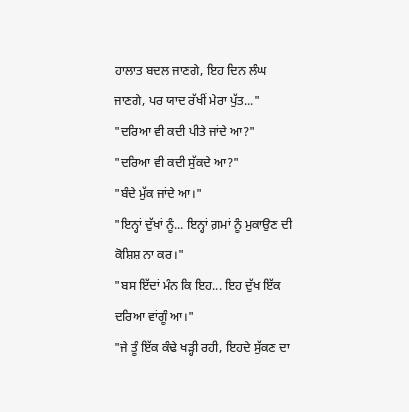ਹਾਲਾਤ ਬਦਲ ਜਾਣਗੇ, ਇਹ ਦਿਨ ਲੰਘ ਜਾਣਗੇ, ਪਰ ਯਾਦ ਰੱਖੀਂ ਮੇਰਾ ਪੁੱਤ..."
"ਦਰਿਆ ਵੀ ਕਦੀ ਪੀਤੇ ਜਾਂਦੇ ਆ?"
"ਦਰਿਆ ਵੀ ਕਦੀ ਸੁੱਕਦੇ ਆ?"
"ਬੰਦੇ ਮੁੱਕ ਜਾਂਦੇ ਆ।"
"ਇਨ੍ਹਾਂ ਦੁੱਖਾਂ ਨੂੰ... ਇਨ੍ਹਾਂ ਗ਼ਮਾਂ ਨੂੰ ਮੁਕਾਉਣ ਦੀ ਕੋਸ਼ਿਸ਼ ਨਾ ਕਰ।"
"ਬਸ ਇੱਦਾਂ ਮੰਨ ਕਿ ਇਹ... ਇਹ ਦੁੱਖ ਇੱਕ ਦਰਿਆ ਵਾਂਗੂੰ ਆ।"
"ਜੇ ਤੂੰ ਇੱਕ ਕੰਢੇ ਖੜ੍ਹੀ ਰਹੀ, ਇਹਦੇ ਸੁੱਕਣ ਦਾ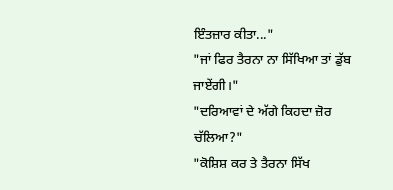ਇੰਤਜ਼ਾਰ ਕੀਤਾ..."
"ਜਾਂ ਫਿਰ ਤੈਰਨਾ ਨਾ ਸਿੱਖਿਆ ਤਾਂ ਡੁੱਬ ਜਾਏਂਗੀ।"
"ਦਰਿਆਵਾਂ ਦੇ ਅੱਗੇ ਕਿਹਦਾ ਜ਼ੋਰ ਚੱਲਿਆ?"
"ਕੋਸ਼ਿਸ਼ ਕਰ ਤੇ ਤੈਰਨਾ ਸਿੱਖ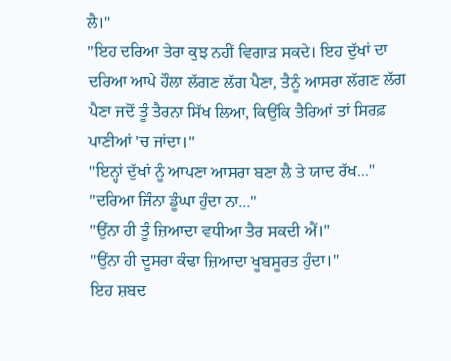ਲੈ।"
"ਇਹ ਦਰਿਆ ਤੇਰਾ ਕੁਝ ਨਹੀਂ ਵਿਗਾੜ ਸਕਦੇ। ਇਹ ਦੁੱਖਾਂ ਦਾ ਦਰਿਆ ਆਪੇ ਹੌਲਾ ਲੱਗਣ ਲੱਗ ਪੈਣਾ, ਤੈਨੂੰ ਆਸਰਾ ਲੱਗਣ ਲੱਗ ਪੈਣਾ ਜਦੋਂ ਤੂੰ ਤੈਰਨਾ ਸਿੱਖ ਲਿਆ, ਕਿਉਂਕਿ ਤੈਰਿਆਂ ਤਾਂ ਸਿਰਫ਼ ਪਾਣੀਆਂ 'ਚ ਜਾਂਦਾ।"
"ਇਨ੍ਹਾਂ ਦੁੱਖਾਂ ਨੂੰ ਆਪਣਾ ਆਸਰਾ ਬਣਾ ਲੈ ਤੇ ਯਾਦ ਰੱਖ..."
"ਦਰਿਆ ਜਿੰਨਾ ਡੂੰਘਾ ਹੁੰਦਾ ਨਾ..."
"ਉਂਨਾ ਹੀ ਤੂੰ ਜ਼ਿਆਦਾ ਵਧੀਆ ਤੈਰ ਸਕਦੀ ਐਂ।"
"ਉਂਨਾ ਹੀ ਦੂਸਰਾ ਕੰਢਾ ਜ਼ਿਆਦਾ ਖੂਬਸੂਰਤ ਹੁੰਦਾ।"
ਇਹ ਸ਼ਬਦ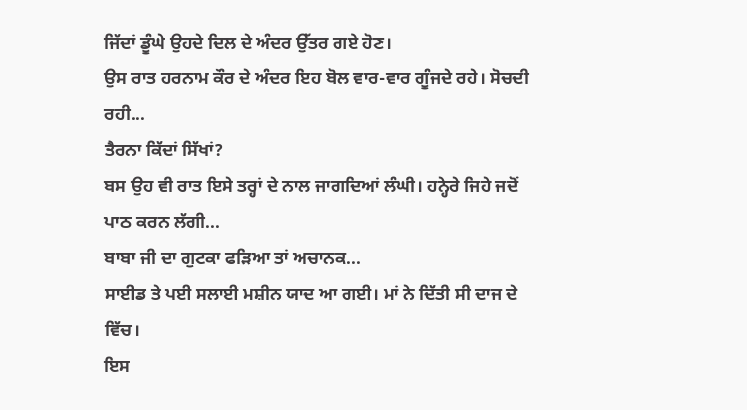ਜਿੱਦਾਂ ਡੂੰਘੇ ਉਹਦੇ ਦਿਲ ਦੇ ਅੰਦਰ ਉੱਤਰ ਗਏ ਹੋਣ।
ਉਸ ਰਾਤ ਹਰਨਾਮ ਕੌਰ ਦੇ ਅੰਦਰ ਇਹ ਬੋਲ ਵਾਰ-ਵਾਰ ਗੂੰਜਦੇ ਰਹੇ। ਸੋਚਦੀ ਰਹੀ...
ਤੈਰਨਾ ਕਿੱਦਾਂ ਸਿੱਖਾਂ?
ਬਸ ਉਹ ਵੀ ਰਾਤ ਇਸੇ ਤਰ੍ਹਾਂ ਦੇ ਨਾਲ ਜਾਗਦਿਆਂ ਲੰਘੀ। ਹਨ੍ਹੇਰੇ ਜਿਹੇ ਜਦੋਂ ਪਾਠ ਕਰਨ ਲੱਗੀ...
ਬਾਬਾ ਜੀ ਦਾ ਗੁਟਕਾ ਫੜਿਆ ਤਾਂ ਅਚਾਨਕ...
ਸਾਈਡ ਤੇ ਪਈ ਸਲਾਈ ਮਸ਼ੀਨ ਯਾਦ ਆ ਗਈ। ਮਾਂ ਨੇ ਦਿੱਤੀ ਸੀ ਦਾਜ ਦੇ ਵਿੱਚ।
ਇਸ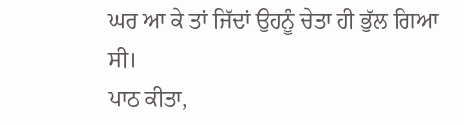ਘਰ ਆ ਕੇ ਤਾਂ ਜਿੱਦਾਂ ਉਹਨੂੰ ਚੇਤਾ ਹੀ ਭੁੱਲ ਗਿਆ ਸੀ।
ਪਾਠ ਕੀਤਾ,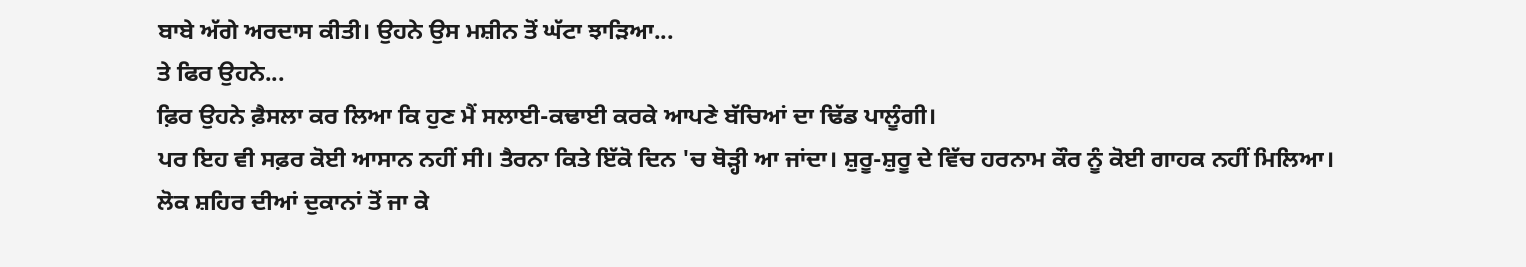ਬਾਬੇ ਅੱਗੇ ਅਰਦਾਸ ਕੀਤੀ। ਉਹਨੇ ਉਸ ਮਸ਼ੀਨ ਤੋਂ ਘੱਟਾ ਝਾੜਿਆ...
ਤੇ ਫਿਰ ਉਹਨੇ...
ਫ਼ਿਰ ਉਹਨੇ ਫ਼ੈਸਲਾ ਕਰ ਲਿਆ ਕਿ ਹੁਣ ਮੈਂ ਸਲਾਈ-ਕਢਾਈ ਕਰਕੇ ਆਪਣੇ ਬੱਚਿਆਂ ਦਾ ਢਿੱਡ ਪਾਲੂੰਗੀ।
ਪਰ ਇਹ ਵੀ ਸਫ਼ਰ ਕੋਈ ਆਸਾਨ ਨਹੀਂ ਸੀ। ਤੈਰਨਾ ਕਿਤੇ ਇੱਕੋ ਦਿਨ 'ਚ ਥੋੜ੍ਹੀ ਆ ਜਾਂਦਾ। ਸ਼ੁਰੂ-ਸ਼ੁਰੂ ਦੇ ਵਿੱਚ ਹਰਨਾਮ ਕੌਰ ਨੂੰ ਕੋਈ ਗਾਹਕ ਨਹੀਂ ਮਿਲਿਆ। ਲੋਕ ਸ਼ਹਿਰ ਦੀਆਂ ਦੁਕਾਨਾਂ ਤੋਂ ਜਾ ਕੇ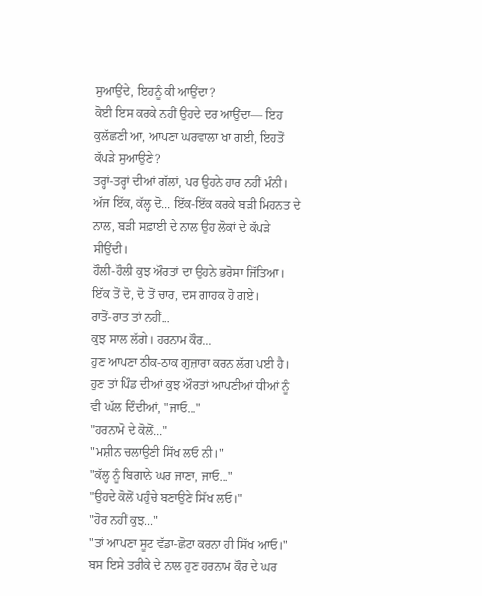ਸੁਆਉਂਦੇ, ਇਹਨੂੰ ਕੀ ਆਉਂਦਾ?
ਕੋਈ ਇਸ ਕਰਕੇ ਨਹੀਂ ਉਹਦੇ ਦਰ ਆਉਂਦਾ— ਇਹ ਕੁਲੱਛਣੀ ਆ, ਆਪਣਾ ਘਰਵਾਲਾ ਖਾ ਗਈ, ਇਹਤੋਂ ਕੱਪੜੇ ਸੁਆਉਣੇ?
ਤਰ੍ਹਾਂ-ਤਰ੍ਹਾਂ ਦੀਆਂ ਗੱਲਾਂ, ਪਰ ਉਹਨੇ ਹਾਰ ਨਹੀਂ ਮੰਨੀ।
ਅੱਜ ਇੱਕ, ਕੱਲ੍ਹ ਦੋ... ਇੱਕ-ਇੱਕ ਕਰਕੇ ਬੜੀ ਮਿਹਨਤ ਦੇ ਨਾਲ, ਬੜੀ ਸਫ਼ਾਈ ਦੇ ਨਾਲ ਉਹ ਲੋਕਾਂ ਦੇ ਕੱਪੜੇ ਸੀਉਂਦੀ।
ਹੌਲੀ-ਹੌਲੀ ਕੁਝ ਔਰਤਾਂ ਦਾ ਉਹਨੇ ਭਰੋਸਾ ਜਿੱਤਿਆ। ਇੱਕ ਤੋਂ ਦੋ, ਦੋ ਤੋਂ ਚਾਰ, ਦਸ ਗਾਹਕ ਹੋ ਗਏ।
ਰਾਤੋਂ-ਰਾਤ ਤਾਂ ਨਹੀਂ...
ਕੁਝ ਸਾਲ ਲੱਗੇ। ਹਰਨਾਮ ਕੌਰ...
ਹੁਣ ਆਪਣਾ ਠੀਕ-ਠਾਕ ਗੁਜ਼ਾਰਾ ਕਰਨ ਲੱਗ ਪਈ ਹੈ।
ਹੁਣ ਤਾਂ ਪਿੰਡ ਦੀਆਂ ਕੁਝ ਔਰਤਾਂ ਆਪਣੀਆਂ ਧੀਆਂ ਨੂੰ ਵੀ ਘੱਲ ਦਿੰਦੀਆਂ, "ਜਾਓ..."
"ਹਰਨਾਮੋ ਦੇ ਕੋਲੋਂ..."
"ਮਸ਼ੀਨ ਚਲਾਉਣੀ ਸਿੱਖ ਲਓ ਨੀ।"
"ਕੱਲ੍ਹ ਨੂੰ ਬਿਗਾਨੇ ਘਰ ਜਾਣਾ, ਜਾਓ..."
"ਉਹਦੇ ਕੋਲੋਂ ਪਹੁੰਚੇ ਬਣਾਉਣੇ ਸਿੱਖ ਲਓ।"
"ਹੋਰ ਨਹੀਂ ਕੁਝ..."
"ਤਾਂ ਆਪਣਾ ਸੂਟ ਵੱਡਾ-ਛੋਟਾ ਕਰਨਾ ਹੀ ਸਿੱਖ ਆਓ।"
ਬਸ ਇਸੇ ਤਰੀਕੇ ਦੇ ਨਾਲ ਹੁਣ ਹਰਨਾਮ ਕੌਰ ਦੇ ਘਰ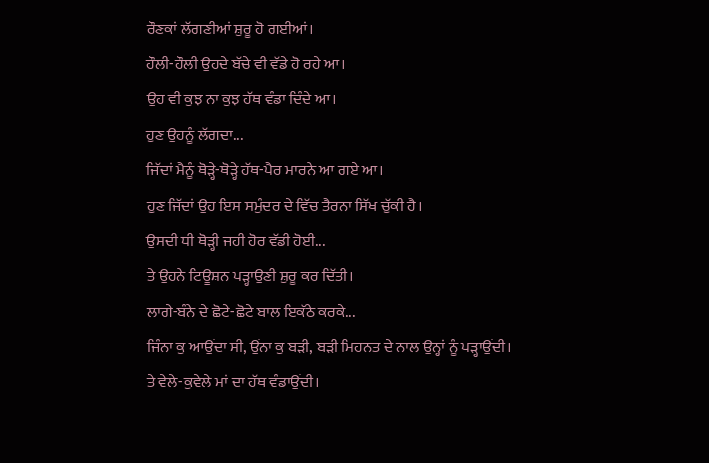ਰੌਣਕਾਂ ਲੱਗਣੀਆਂ ਸ਼ੁਰੂ ਹੋ ਗਈਆਂ।
ਹੌਲੀ-ਹੌਲੀ ਉਹਦੇ ਬੱਚੇ ਵੀ ਵੱਡੇ ਹੋ ਰਹੇ ਆ।
ਉਹ ਵੀ ਕੁਝ ਨਾ ਕੁਝ ਹੱਥ ਵੰਡਾ ਦਿੰਦੇ ਆ।
ਹੁਣ ਉਹਨੂੰ ਲੱਗਦਾ...
ਜਿੱਦਾਂ ਮੈਨੂੰ ਥੋੜ੍ਹੇ-ਥੋੜ੍ਹੇ ਹੱਥ-ਪੈਰ ਮਾਰਨੇ ਆ ਗਏ ਆ।
ਹੁਣ ਜਿੱਦਾਂ ਉਹ ਇਸ ਸਮੁੰਦਰ ਦੇ ਵਿੱਚ ਤੈਰਨਾ ਸਿੱਖ ਚੁੱਕੀ ਹੈ।
ਉਸਦੀ ਧੀ ਥੋੜ੍ਹੀ ਜਹੀ ਹੋਰ ਵੱਡੀ ਹੋਈ...
ਤੇ ਉਹਨੇ ਟਿਊਸ਼ਨ ਪੜ੍ਹਾਉਣੀ ਸ਼ੁਰੂ ਕਰ ਦਿੱਤੀ।
ਲਾਗੇ-ਬੰਨੇ ਦੇ ਛੋਟੇ-ਛੋਟੇ ਬਾਲ ਇਕੱਠੇ ਕਰਕੇ...
ਜਿੰਨਾ ਕੁ ਆਉਂਦਾ ਸੀ, ਉਂਨਾ ਕੁ ਬੜੀ, ਬੜੀ ਮਿਹਨਤ ਦੇ ਨਾਲ ਉਨ੍ਹਾਂ ਨੂੰ ਪੜ੍ਹਾਉਂਦੀ।
ਤੇ ਵੇਲੇ-ਕੁਵੇਲੇ ਮਾਂ ਦਾ ਹੱਥ ਵੰਡਾਉਂਦੀ।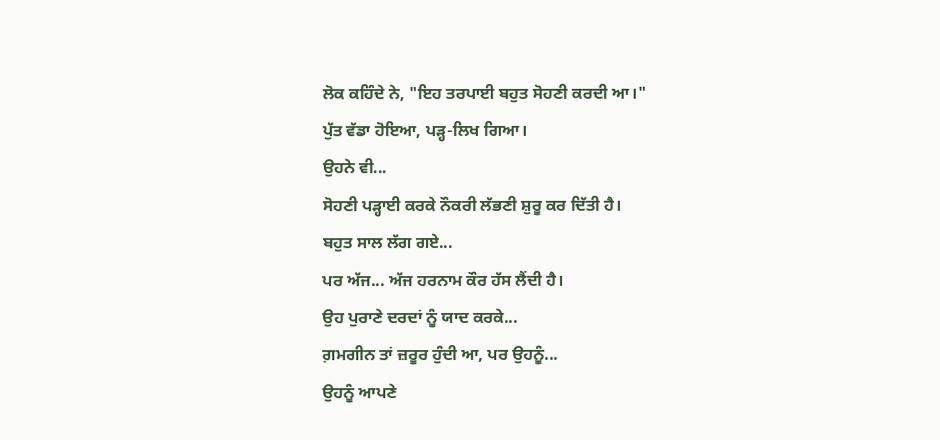ਲੋਕ ਕਹਿੰਦੇ ਨੇ, "ਇਹ ਤਰਪਾਈ ਬਹੁਤ ਸੋਹਣੀ ਕਰਦੀ ਆ।"
ਪੁੱਤ ਵੱਡਾ ਹੋਇਆ, ਪੜ੍ਹ-ਲਿਖ ਗਿਆ।
ਉਹਨੇ ਵੀ...
ਸੋਹਣੀ ਪੜ੍ਹਾਈ ਕਰਕੇ ਨੌਕਰੀ ਲੱਭਣੀ ਸ਼ੁਰੂ ਕਰ ਦਿੱਤੀ ਹੈ।
ਬਹੁਤ ਸਾਲ ਲੱਗ ਗਏ...
ਪਰ ਅੱਜ... ਅੱਜ ਹਰਨਾਮ ਕੌਰ ਹੱਸ ਲੈਂਦੀ ਹੈ।
ਉਹ ਪੁਰਾਣੇ ਦਰਦਾਂ ਨੂੰ ਯਾਦ ਕਰਕੇ...
ਗ਼ਮਗੀਨ ਤਾਂ ਜ਼ਰੂਰ ਹੁੰਦੀ ਆ, ਪਰ ਉਹਨੂੰ...
ਉਹਨੂੰ ਆਪਣੇ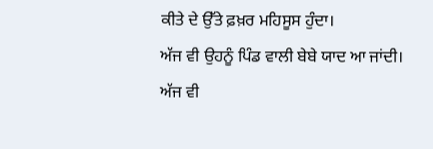ਕੀਤੇ ਦੇ ਉੱਤੇ ਫ਼ਖ਼ਰ ਮਹਿਸੂਸ ਹੁੰਦਾ।
ਅੱਜ ਵੀ ਉਹਨੂੰ ਪਿੰਡ ਵਾਲੀ ਬੇਬੇ ਯਾਦ ਆ ਜਾਂਦੀ।
ਅੱਜ ਵੀ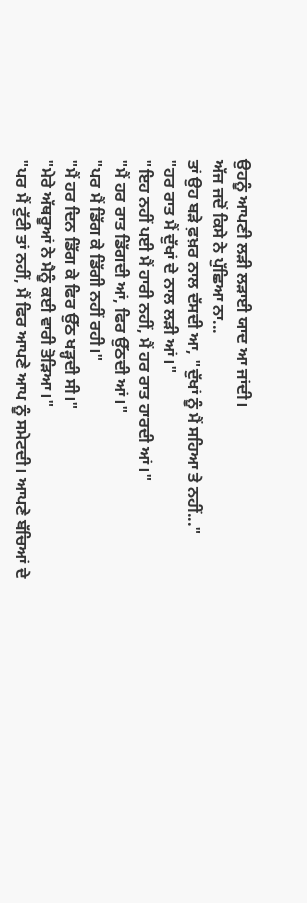ਉਹਨੂੰ ਆਪਣੀ ਲੜੀ ਲੜਾਈ ਯਾਦ ਆ ਜਾਂਦੀ।
ਅੱਜ ਜਦੋਂ ਕਿਸੇ ਨੇ ਪੁੱਛਿਆ ਨਾ...
ਤਾਂ ਉਹ ਬੜੇ ਫ਼ਖ਼ਰ ਨਾਲ ਦੱਸਦੀ ਆ, "ਦੁੱਖਾਂ ਨੂੰ ਮੈਂ ਸਹਿਆ ਤੇ ਨਹੀਂ..."
"ਹਰ ਰਾਤ ਮੈਂ ਦੁੱਖਾਂ ਦੇ ਨਾਲ ਲੜੀ ਆਂ।"
"ਇਹ ਨਹੀਂ ਪਈ ਮੈਂ ਹਾਰੀ ਨਹੀਂ, ਮੈਂ ਹਰ ਰਾਤ ਹਾਰਦੀ ਆਂ।"
"ਮੈਂ ਹਰ ਰਾਤ ਡਿੱਗਦੀ ਆਂ, ਫਿਰ ਉੱਠਦੀ ਆਂ।"
"ਪਰ ਮੈਂ ਡਿੱਗ ਕੇ ਡਿੱਗੀ ਨਹੀਂ ਰਹੀ।"
"ਮੈਂ ਹਰ ਦਿਨ ਡਿੱਗ ਕੇ ਫਿਰ ਉੱਠ ਖੜ੍ਹਦੀ ਸੀ।"
"ਮੇਰੇ ਅੱਥਰੂਆਂ ਨੇ ਮੈਨੂੰ ਕਈ ਵਾਰੀ ਤੋੜਿਆ।"
"ਪਰ ਮੈਂ ਟੁੱਟੀ ਤਾਂ ਨਹੀਂ, ਮੈਂ ਫਿਰ ਆਪਣੇ ਆਪ ਨੂੰ ਸਮੇਟਦੀ। ਆਪਣੇ ਬੱਚਿਆਂ ਦੇ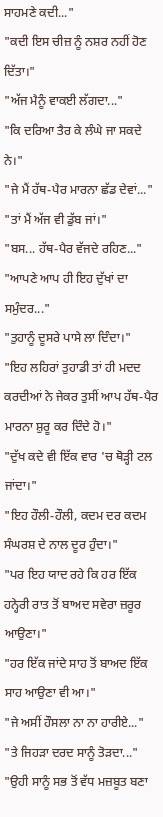ਸਾਹਮਣੇ ਕਦੀ..."
"ਕਦੀ ਇਸ ਚੀਜ਼ ਨੂੰ ਨਸ਼ਰ ਨਹੀਂ ਹੋਣ ਦਿੱਤਾ।"
"ਅੱਜ ਮੈਨੂੰ ਵਾਕਈ ਲੱਗਦਾ..."
"ਕਿ ਦਰਿਆ ਤੈਰ ਕੇ ਲੰਘੇ ਜਾ ਸਕਦੇ ਨੇ।"
"ਜੇ ਮੈਂ ਹੱਥ-ਪੈਰ ਮਾਰਨਾ ਛੱਡ ਦੇਵਾਂ..."
"ਤਾਂ ਮੈਂ ਅੱਜ ਵੀ ਡੁੱਬ ਜਾਂ।"
"ਬਸ... ਹੱਥ-ਪੈਰ ਵੱਜਦੇ ਰਹਿਣ..."
"ਆਪਣੇ ਆਪ ਹੀ ਇਹ ਦੁੱਖਾਂ ਦਾ ਸਮੁੰਦਰ..."
"ਤੁਹਾਨੂੰ ਦੂਸਰੇ ਪਾਸੇ ਲਾ ਦਿੰਦਾ।"
"ਇਹ ਲਹਿਰਾਂ ਤੁਹਾਡੀ ਤਾਂ ਹੀ ਮਦਦ ਕਰਦੀਆਂ ਨੇ ਜੇਕਰ ਤੁਸੀਂ ਆਪ ਹੱਥ-ਪੈਰ ਮਾਰਨਾ ਸ਼ੁਰੂ ਕਰ ਦਿੰਦੇ ਹੋ।"
"ਦੁੱਖ ਕਦੇ ਵੀ ਇੱਕ ਵਾਰ 'ਚ ਥੋੜ੍ਹੀ ਟਲ ਜਾਂਦਾ।"
"ਇਹ ਹੌਲੀ-ਹੌਲੀ, ਕਦਮ ਦਰ ਕਦਮ ਸੰਘਰਸ਼ ਦੇ ਨਾਲ ਦੂਰ ਹੁੰਦਾ।"
"ਪਰ ਇਹ ਯਾਦ ਰਹੇ ਕਿ ਹਰ ਇੱਕ ਹਨ੍ਹੇਰੀ ਰਾਤ ਤੋਂ ਬਾਅਦ ਸਵੇਰਾ ਜ਼ਰੂਰ ਆਉਣਾ।"
"ਹਰ ਇੱਕ ਜਾਂਦੇ ਸਾਹ ਤੋਂ ਬਾਅਦ ਇੱਕ ਸਾਹ ਆਉਣਾ ਵੀ ਆ।"
"ਜੇ ਅਸੀਂ ਹੌਸਲਾ ਨਾ ਨਾ ਹਾਰੀਏ..."
"ਤੇ ਜਿਹੜਾ ਦਰਦ ਸਾਨੂੰ ਤੋੜਦਾ..."
"ਉਹੀ ਸਾਨੂੰ ਸਭ ਤੋਂ ਵੱਧ ਮਜ਼ਬੂਤ ਬਣਾ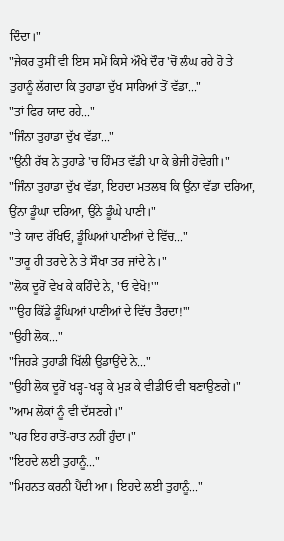ਦਿੰਦਾ।"
"ਜੇਕਰ ਤੁਸੀਂ ਵੀ ਇਸ ਸਮੇਂ ਕਿਸੇ ਔਖੇ ਦੌਰ 'ਚੋਂ ਲੰਘ ਰਹੇ ਹੋ ਤੇ ਤੁਹਾਨੂੰ ਲੱਗਦਾ ਕਿ ਤੁਹਾਡਾ ਦੁੱਖ ਸਾਰਿਆਂ ਤੋਂ ਵੱਡਾ..."
"ਤਾਂ ਫਿਰ ਯਾਦ ਰਹੇ..."
"ਜਿੰਨਾ ਤੁਹਾਡਾ ਦੁੱਖ ਵੱਡਾ..."
"ਉਂਨੀ ਰੱਬ ਨੇ ਤੁਹਾਡੇ 'ਚ ਹਿੰਮਤ ਵੱਡੀ ਪਾ ਕੇ ਭੇਜੀ ਹੋਵੇਗੀ।"
"ਜਿੰਨਾ ਤੁਹਾਡਾ ਦੁੱਖ ਵੱਡਾ, ਇਹਦਾ ਮਤਲਬ ਕਿ ਉਂਨਾ ਵੱਡਾ ਦਰਿਆ, ਉਂਨਾ ਡੂੰਘਾ ਦਰਿਆ, ਉਂਨੇ ਡੂੰਘੇ ਪਾਣੀ।"
"ਤੇ ਯਾਦ ਰੱਖਿਓ, ਡੂੰਘਿਆਂ ਪਾਣੀਆਂ ਦੇ ਵਿੱਚ..."
"ਤਾਰੂ ਹੀ ਤਰਦੇ ਨੇ ਤੇ ਸੌਖਾ ਤਰ ਜਾਂਦੇ ਨੇ।"
"ਲੋਕ ਦੂਰੋਂ ਵੇਖ ਕੇ ਕਹਿੰਦੇ ਨੇ, 'ਓ ਵੇਖੋ!'"
"'ਉਹ ਕਿੱਡੇ ਡੂੰਘਿਆਂ ਪਾਣੀਆਂ ਦੇ ਵਿੱਚ ਤੈਰਦਾ!'"
"ਉਹੀ ਲੋਕ..."
"ਜਿਹੜੇ ਤੁਹਾਡੀ ਖਿੱਲੀ ਉਡਾਉਂਦੇ ਨੇ..."
"ਉਹੀ ਲੋਕ ਦੂਰੋਂ ਖੜ੍ਹ-ਖੜ੍ਹ ਕੇ ਮੁੜ ਕੇ ਵੀਡੀਓ ਵੀ ਬਣਾਉਣਗੇ।"
"ਆਮ ਲੋਕਾਂ ਨੂੰ ਵੀ ਦੱਸਣਗੇ।"
"ਪਰ ਇਹ ਰਾਤੋਂ-ਰਾਤ ਨਹੀਂ ਹੁੰਦਾ।"
"ਇਹਦੇ ਲਈ ਤੁਹਾਨੂੰ..."
"ਮਿਹਨਤ ਕਰਨੀ ਪੈਂਦੀ ਆ। ਇਹਦੇ ਲਈ ਤੁਹਾਨੂੰ..."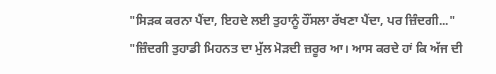"ਸਿੜਕ ਕਰਨਾ ਪੈਂਦਾ, ਇਹਦੇ ਲਈ ਤੁਹਾਨੂੰ ਹੌਂਸਲਾ ਰੱਖਣਾ ਪੈਂਦਾ, ਪਰ ਜ਼ਿੰਦਗੀ..."
"ਜ਼ਿੰਦਗੀ ਤੁਹਾਡੀ ਮਿਹਨਤ ਦਾ ਮੁੱਲ ਮੋੜਦੀ ਜ਼ਰੂਰ ਆ। ਆਸ ਕਰਦੇ ਹਾਂ ਕਿ ਅੱਜ ਦੀ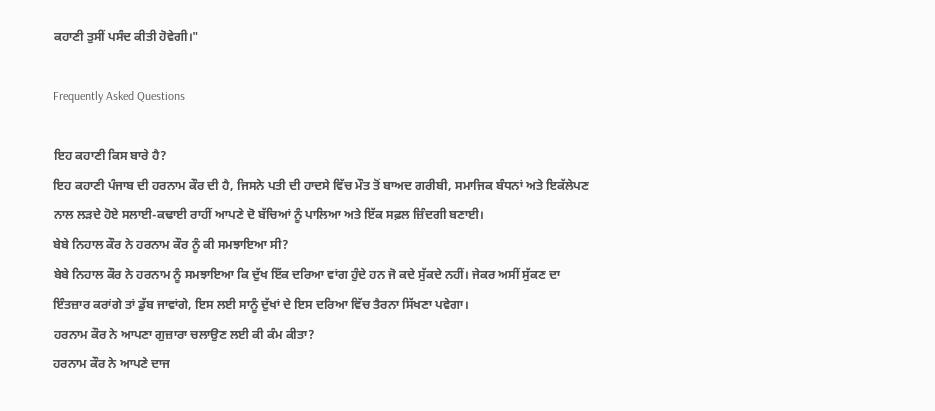ਕਹਾਣੀ ਤੁਸੀਂ ਪਸੰਦ ਕੀਤੀ ਹੋਵੇਗੀ।"

Frequently Asked Questions

ਇਹ ਕਹਾਣੀ ਕਿਸ ਬਾਰੇ ਹੈ?
ਇਹ ਕਹਾਣੀ ਪੰਜਾਬ ਦੀ ਹਰਨਾਮ ਕੌਰ ਦੀ ਹੈ, ਜਿਸਨੇ ਪਤੀ ਦੀ ਹਾਦਸੇ ਵਿੱਚ ਮੌਤ ਤੋਂ ਬਾਅਦ ਗਰੀਬੀ, ਸਮਾਜਿਕ ਬੰਧਨਾਂ ਅਤੇ ਇਕੱਲੇਪਣ ਨਾਲ ਲੜਦੇ ਹੋਏ ਸਲਾਈ-ਕਢਾਈ ਰਾਹੀਂ ਆਪਣੇ ਦੋ ਬੱਚਿਆਂ ਨੂੰ ਪਾਲਿਆ ਅਤੇ ਇੱਕ ਸਫ਼ਲ ਜ਼ਿੰਦਗੀ ਬਣਾਈ।
ਬੇਬੇ ਨਿਹਾਲ ਕੌਰ ਨੇ ਹਰਨਾਮ ਕੌਰ ਨੂੰ ਕੀ ਸਮਝਾਇਆ ਸੀ?
ਬੇਬੇ ਨਿਹਾਲ ਕੌਰ ਨੇ ਹਰਨਾਮ ਨੂੰ ਸਮਝਾਇਆ ਕਿ ਦੁੱਖ ਇੱਕ ਦਰਿਆ ਵਾਂਗ ਹੁੰਦੇ ਹਨ ਜੋ ਕਦੇ ਸੁੱਕਦੇ ਨਹੀਂ। ਜੇਕਰ ਅਸੀਂ ਸੁੱਕਣ ਦਾ ਇੰਤਜ਼ਾਰ ਕਰਾਂਗੇ ਤਾਂ ਡੁੱਬ ਜਾਵਾਂਗੇ, ਇਸ ਲਈ ਸਾਨੂੰ ਦੁੱਖਾਂ ਦੇ ਇਸ ਦਰਿਆ ਵਿੱਚ ਤੈਰਨਾ ਸਿੱਖਣਾ ਪਵੇਗਾ।
ਹਰਨਾਮ ਕੌਰ ਨੇ ਆਪਣਾ ਗੁਜ਼ਾਰਾ ਚਲਾਉਣ ਲਈ ਕੀ ਕੰਮ ਕੀਤਾ?
ਹਰਨਾਮ ਕੌਰ ਨੇ ਆਪਣੇ ਦਾਜ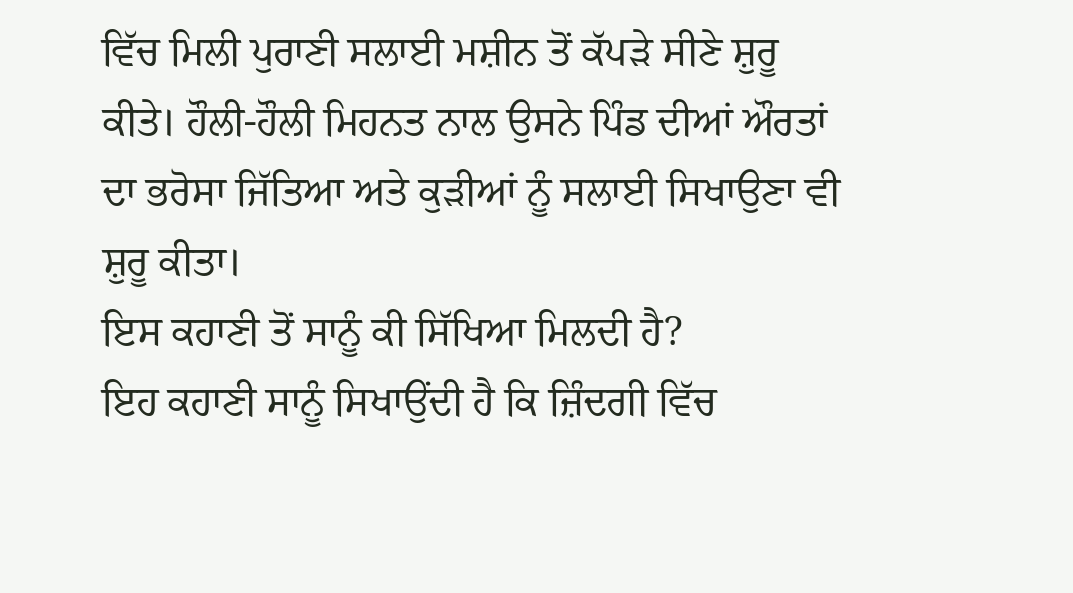ਵਿੱਚ ਮਿਲੀ ਪੁਰਾਣੀ ਸਲਾਈ ਮਸ਼ੀਨ ਤੋਂ ਕੱਪੜੇ ਸੀਣੇ ਸ਼ੁਰੂ ਕੀਤੇ। ਹੌਲੀ-ਹੌਲੀ ਮਿਹਨਤ ਨਾਲ ਉਸਨੇ ਪਿੰਡ ਦੀਆਂ ਔਰਤਾਂ ਦਾ ਭਰੋਸਾ ਜਿੱਤਿਆ ਅਤੇ ਕੁੜੀਆਂ ਨੂੰ ਸਲਾਈ ਸਿਖਾਉਣਾ ਵੀ ਸ਼ੁਰੂ ਕੀਤਾ।
ਇਸ ਕਹਾਣੀ ਤੋਂ ਸਾਨੂੰ ਕੀ ਸਿੱਖਿਆ ਮਿਲਦੀ ਹੈ?
ਇਹ ਕਹਾਣੀ ਸਾਨੂੰ ਸਿਖਾਉਂਦੀ ਹੈ ਕਿ ਜ਼ਿੰਦਗੀ ਵਿੱਚ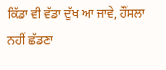ਕਿੱਡਾ ਵੀ ਵੱਡਾ ਦੁੱਖ ਆ ਜਾਵੇ, ਹੌਂਸਲਾ ਨਹੀਂ ਛੱਡਣਾ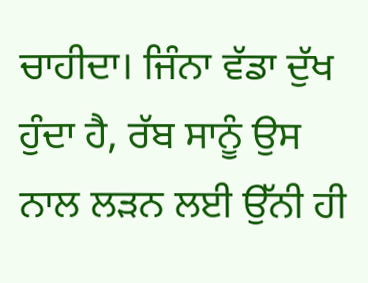ਚਾਹੀਦਾ। ਜਿੰਨਾ ਵੱਡਾ ਦੁੱਖ ਹੁੰਦਾ ਹੈ, ਰੱਬ ਸਾਨੂੰ ਉਸ ਨਾਲ ਲੜਨ ਲਈ ਉੱਨੀ ਹੀ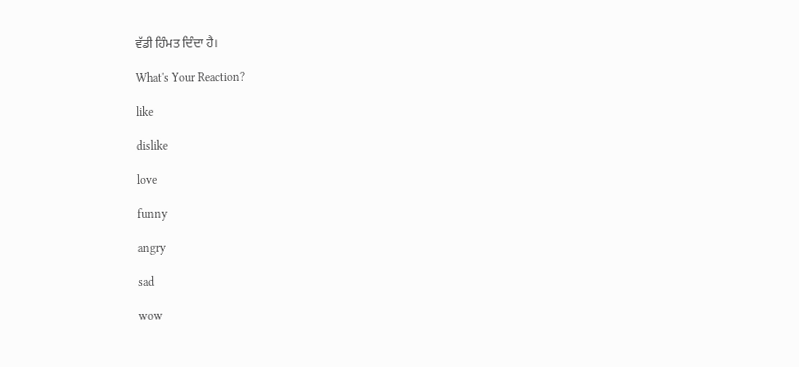ਵੱਡੀ ਹਿੰਮਤ ਦਿੰਦਾ ਹੈ।

What's Your Reaction?

like

dislike

love

funny

angry

sad

wow